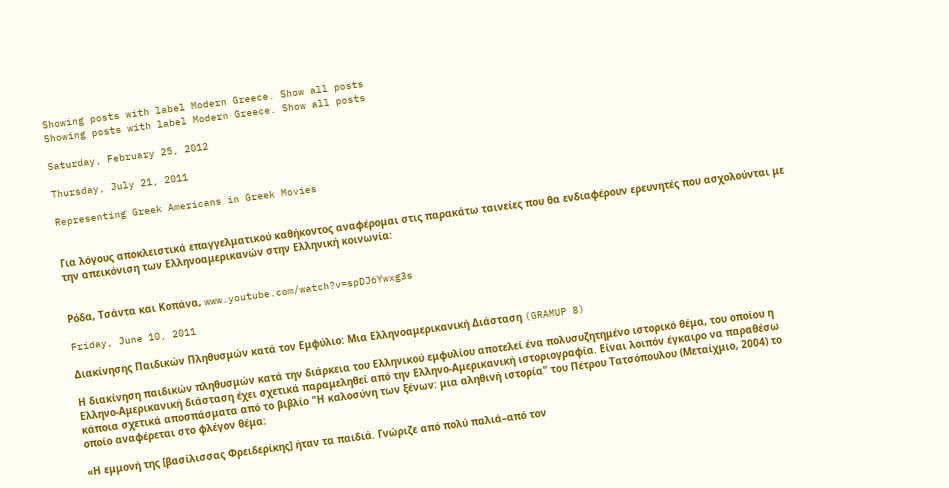Showing posts with label Modern Greece. Show all posts
Showing posts with label Modern Greece. Show all posts

Saturday, February 25, 2012

Thursday, July 21, 2011

Representing Greek Americans in Greek Movies


Για λόγους αποκλειστικά επαγγελματικού καθήκοντος αναφέρομαι στις παρακάτω ταινείες που θα ενδιαφέρουν ερευνητές που ασχολούνται με την απεικόνιση των Ελληνοαμερικανών στην Ελληνική κοινωνία:


Ρόδα, Τσάντα και Κοπάνα, www.youtube.com/watch?v=spDJ6Ywxg3s

Friday, June 10, 2011

Διακίνησης Παιδικών Πληθυσμών κατά τον Εμφύλιο: Μια Ελληνοαμερικανική Διάσταση (GRAMUP 8)

Η διακίνηση παιδικών πληθυσμών κατά την διάρκεια του Ελληνικού εμφυλίου αποτελεί ένα πολυσυζητημένο ιστορικό θέμα, του οποίου η Ελληνο-Αμερικανική διάσταση έχει σχετικά παραμεληθεί από την Ελληνο-Αμερικανική ιστοριογραφία. Είναι λοιπόν έγκαιρο να παραθέσω κάποια σχετικά αποσπάσματα από το βιβλίο "Η καλοσύνη των ξένων: μια αληθινή ιστορία" του Πέτρου Τατσόπουλου (Μεταίχμιο, 2004) το οποίο αναφέρεται στο φλέγον θέμα:

«Η εμμονή της [βασίλισσας Φρειδερίκης] ήταν τα παιδιά. Γνώριζε από πολύ παλιά–από τον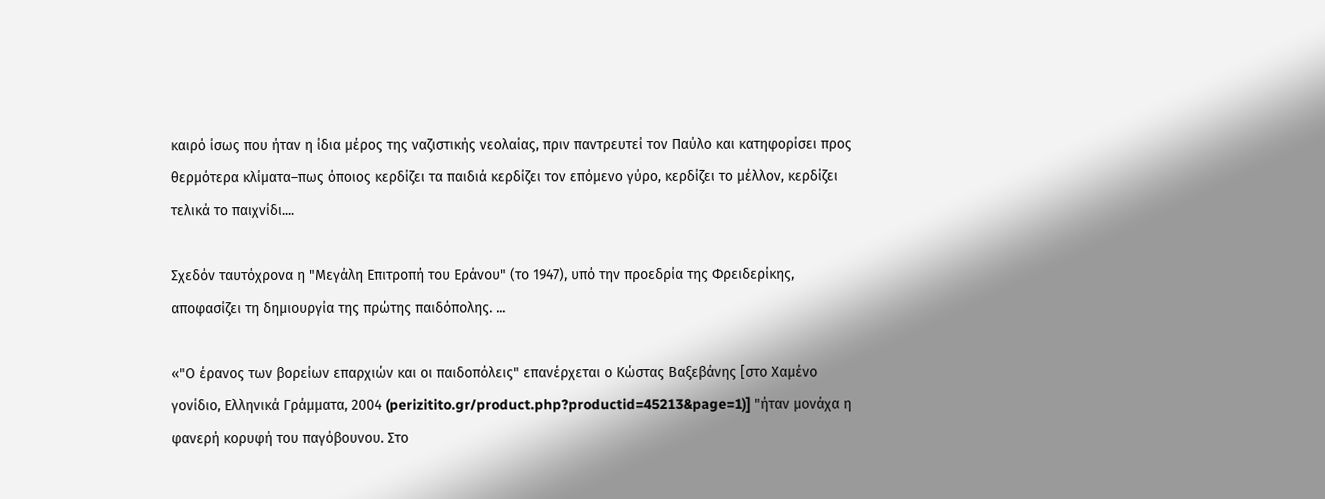καιρό ίσως που ήταν η ίδια μέρος της ναζιστικής νεολαίας, πριν παντρευτεί τον Παύλο και κατηφορίσει προς θερμότερα κλίματα–πως όποιος κερδίζει τα παιδιά κερδίζει τον επόμενο γύρο, κερδίζει το μέλλον, κερδίζει τελικά το παιχνίδι....

Σχεδόν ταυτόχρονα η "Μεγάλη Επιτροπή του Εράνου" (το 1947), υπό την προεδρία της Φρειδερίκης, αποφασίζει τη δημιουργία της πρώτης παιδόπολης. ...

«"Ο έρανος των βορείων επαρχιών και οι παιδοπόλεις" επανέρχεται ο Κώστας Βαξεβάνης [στο Χαμένο γονίδιο, Ελληνικά Γράμματα, 2004 (perizitito.gr/product.php?productid=45213&page=1)] "ήταν μονάχα η φανερή κορυφή του παγόβουνου. Στο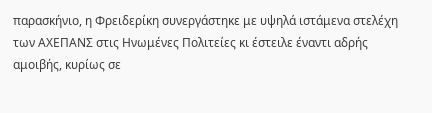παρασκήνιο, η Φρειδερίκη συνεργάστηκε με υψηλά ιστάμενα στελέχη των ΑΧΕΠΑΝΣ στις Ηνωμένες Πολιτείες κι έστειλε έναντι αδρής αμοιβής, κυρίως σε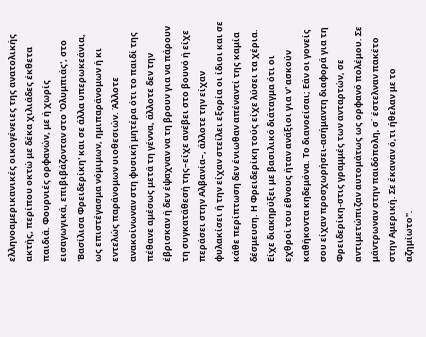ελληνοαμερικανικές οικογένειες της ανατολικής ακτής, περίπου οκτώ με δέκα χιλιάδες έκθετα παιδιά. Φουρνιές ορφανών, με ή χωρίς εισαγωγικά, επιβιβάζονταν στο 'Ολυμπιάς', στο 'Βασίλισα Φρειδερίκη' και σε άλλα υπερωκεάνια, ως επιστέγασμα νόμιμων, ημιπαράνομων ή κι εντελώς παράνομων υιοθεσιών. Άλλοτε ανακοίνωναν στη φυσική μητέρα ότι το παιδί της πέθανε αμέσως μετά τη γέννα, άλλοτε δεν την έβρισκαν ή δεν έψαχναν να τη βρουν για να πάρουν τη συγκατάθεσή της–είχε ανέβει στο βουνό ή είχε περάσει στην Αλβανία–, άλλοτε την είχαν φυλακίσει ή την είχαν στείλει εξορία οι ίδιοι και σε κάθε περίπτωση δεν ένιωθαν απέναντί της καμία δέσμευση. Η Φρειδερίκη τούς είχε λύσει τα χέρια. Είχε διακηρύξει με βασιλικό διάταγμα ότι οι εχθροί του έθνους ήταν ανάξιοι για ν' ασκούν καθήκοντα κηδεμόνα. Το διανοείσαι; Εάν οι γονείς σου είχαν προσχωρήσει-ασήμαντη διαφορά για τη Φρειδερίκη-στις γραμμές των ανταρτών, σε αντιμετώπιζαν αυτομάτως ως ορφανό πολέμου. Σε μάντρωναν στην παιδόπολη, σ΄ έστελναν πακέτο στην Αμερική. Σε έκαναν ό,τι ήθελαν με το αζημίωτο".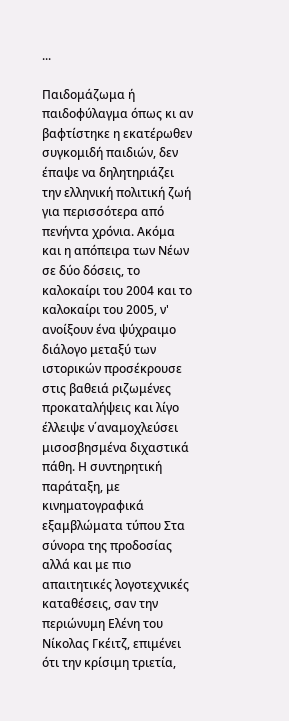...

Παιδομάζωμα ή παιδοφύλαγμα όπως κι αν βαφτίστηκε η εκατέρωθεν συγκομιδή παιδιών, δεν έπαψε να δηλητηριάζει την ελληνική πολιτική ζωή για περισσότερα από πενήντα χρόνια. Ακόμα και η απόπειρα των Νέων σε δύο δόσεις, το καλοκαίρι του 2004 και το καλοκαίρι του 2005, ν' ανοίξουν ένα ψύχραιμο διάλογο μεταξύ των ιστορικών προσέκρουσε στις βαθειά ριζωμένες προκαταλήψεις και λίγο έλλειψε ν΄αναμοχλεύσει μισοσβησμένα διχαστικά πάθη. Η συντηρητική παράταξη, με κινηματογραφικά εξαμβλώματα τύπου Στα σύνορα της προδοσίας αλλά και με πιο απαιτητικές λογοτεχνικές καταθέσεις, σαν την περιώνυμη Ελένη του Νίκολας Γκέιτζ, επιμένει ότι την κρίσιμη τριετία,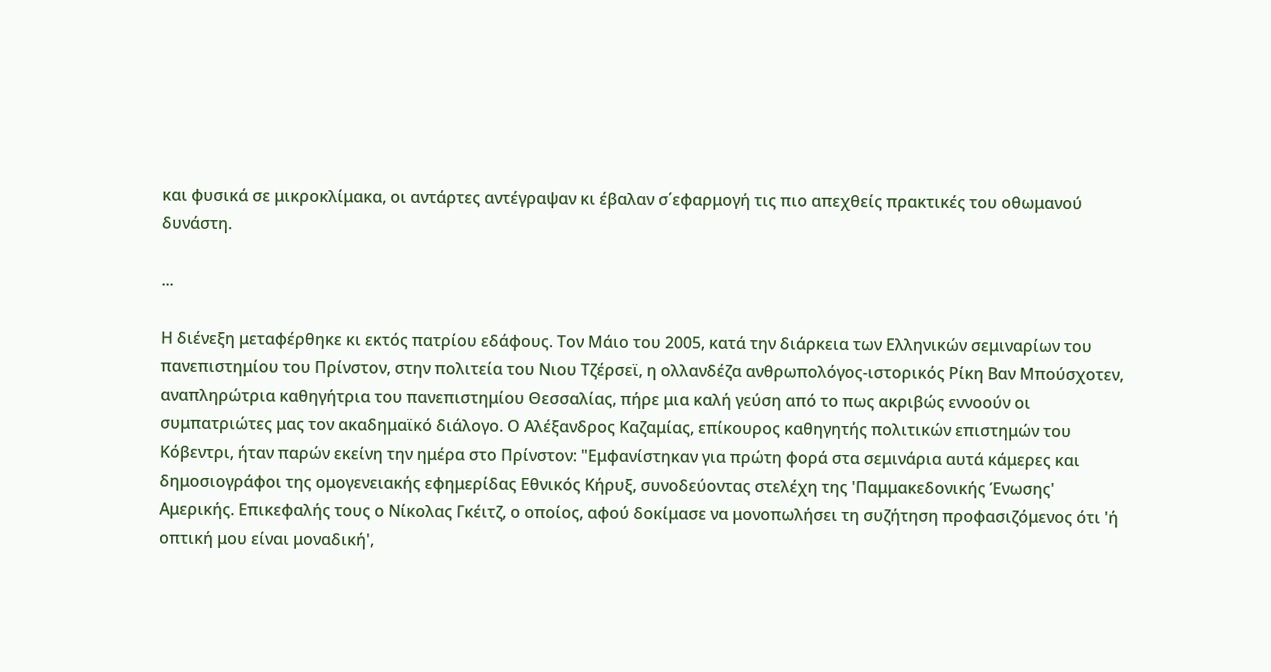και φυσικά σε μικροκλίμακα, οι αντάρτες αντέγραψαν κι έβαλαν σ΄εφαρμογή τις πιο απεχθείς πρακτικές του οθωμανού δυνάστη.

...

Η διένεξη μεταφέρθηκε κι εκτός πατρίου εδάφους. Τον Μάιο του 2005, κατά την διάρκεια των Ελληνικών σεμιναρίων του πανεπιστημίου του Πρίνστον, στην πολιτεία του Νιου Τζέρσεϊ, η ολλανδέζα ανθρωπολόγος-ιστορικός Ρίκη Βαν Μπούσχοτεν, αναπληρώτρια καθηγήτρια του πανεπιστημίου Θεσσαλίας, πήρε μια καλή γεύση από το πως ακριβώς εννοούν οι συμπατριώτες μας τον ακαδημαϊκό διάλογο. Ο Αλέξανδρος Καζαμίας, επίκουρος καθηγητής πολιτικών επιστημών του Κόβεντρι, ήταν παρών εκείνη την ημέρα στο Πρίνστον: "Εμφανίστηκαν για πρώτη φορά στα σεμινάρια αυτά κάμερες και δημοσιογράφοι της ομογενειακής εφημερίδας Εθνικός Κήρυξ, συνοδεύοντας στελέχη της 'Παμμακεδονικής Ένωσης' Αμερικής. Επικεφαλής τους ο Νίκολας Γκέιτζ, ο οποίος, αφού δοκίμασε να μονοπωλήσει τη συζήτηση προφασιζόμενος ότι 'ή οπτική μου είναι μοναδική',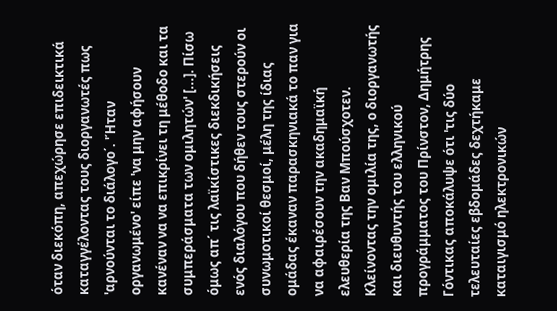όταν διεκόπη, απεχώρησε επιδεικτικά καταγγέλοντας τους διοργανωτές πως 'αρνούνται το διάλογο΄. 'Ήταν οργανωμένο' είπε 'να μην αφήσουν κανέναν να να επικρίνει τη μέθοδο και τα συμπεράσματα των ομιλητών' [...]. Πίσω όμως απ΄ τις λαϊκίστικες διεκδικήσεις ενός διαλόγου που δήθεν τους στερούν οι συνωμοτικοί θεσμοί, μέλη της ίδιας ομάδας έκαναν παρασκηνιακά το παν για να αφαιρέσουν την ακαδημαϊκή ελευθερία της Βαν Μπούσχοτεν. Κλείνοντας την ομιλία της, ο διοργανωτής και διευθυντής του ελληνικού προγράμματος του Πρίνστον, Δημήτρης Γόντικας αποκάλυψε ότι 'τις δύο τελευταίες εβδομάδες δεχτήκαμε καταιγισμό ηλεκτρονικών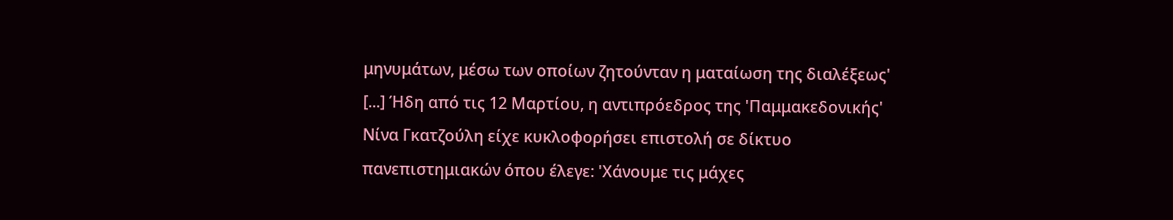μηνυμάτων, μέσω των οποίων ζητούνταν η ματαίωση της διαλέξεως' [...] Ήδη από τις 12 Μαρτίου, η αντιπρόεδρος της 'Παμμακεδονικής' Νίνα Γκατζούλη είχε κυκλοφορήσει επιστολή σε δίκτυο πανεπιστημιακών όπου έλεγε: 'Χάνουμε τις μάχες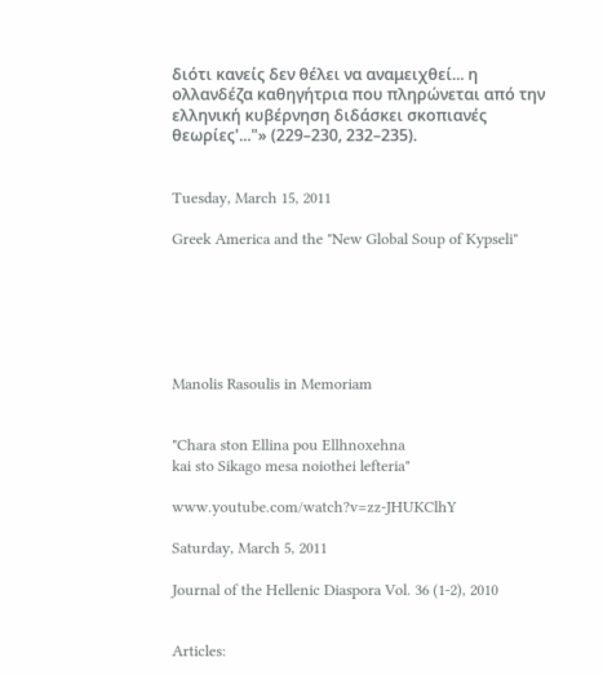διότι κανείς δεν θέλει να αναμειχθεί... η ολλανδέζα καθηγήτρια που πληρώνεται από την ελληνική κυβέρνηση διδάσκει σκοπιανές θεωρίες'..."» (229–230, 232–235).


Tuesday, March 15, 2011

Greek America and the "New Global Soup of Kypseli"






Manolis Rasoulis in Memoriam


"Chara ston Ellina pou Ellhnoxehna
kai sto Sikago mesa noiothei lefteria"

www.youtube.com/watch?v=zz-JHUKClhY

Saturday, March 5, 2011

Journal of the Hellenic Diaspora Vol. 36 (1-2), 2010


Articles: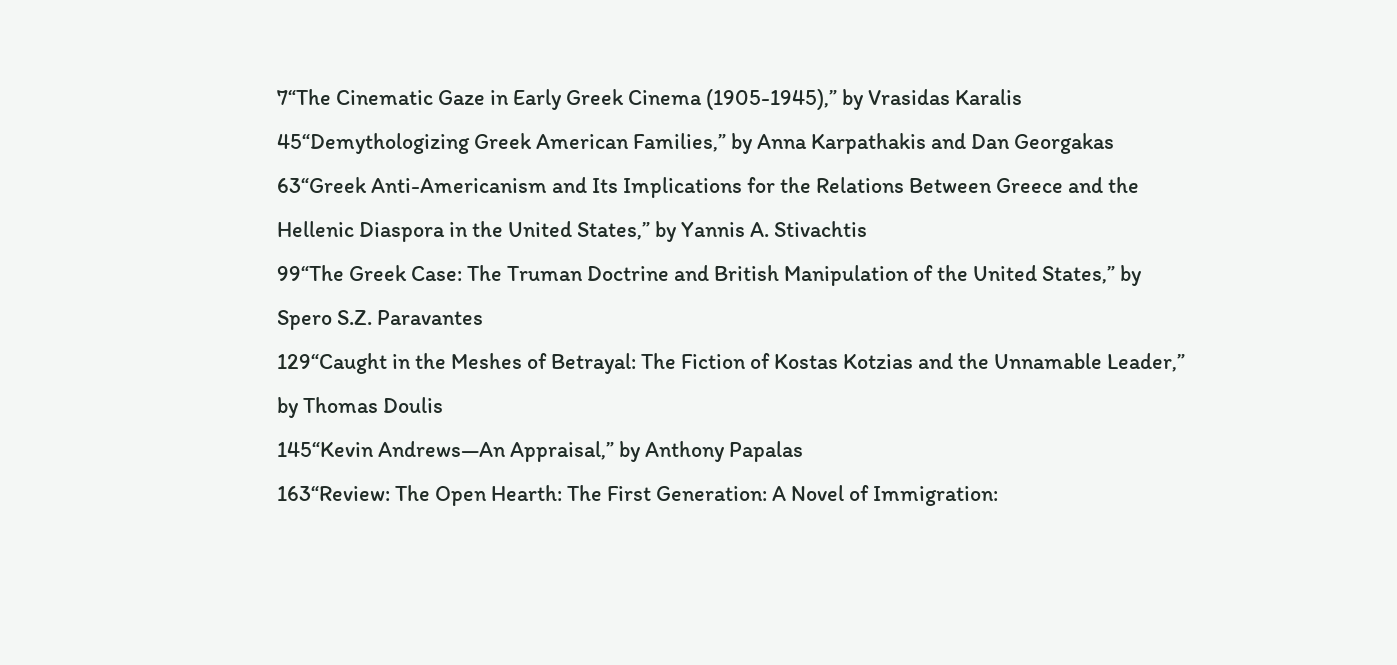7“The Cinematic Gaze in Early Greek Cinema (1905-1945),” by Vrasidas Karalis
45“Demythologizing Greek American Families,” by Anna Karpathakis and Dan Georgakas
63“Greek Anti-Americanism and Its Implications for the Relations Between Greece and the Hellenic Diaspora in the United States,” by Yannis A. Stivachtis
99“The Greek Case: The Truman Doctrine and British Manipulation of the United States,” by Spero S.Z. Paravantes
129“Caught in the Meshes of Betrayal: The Fiction of Kostas Kotzias and the Unnamable Leader,” by Thomas Doulis
145“Kevin Andrews—An Appraisal,” by Anthony Papalas
163“Review: The Open Hearth: The First Generation: A Novel of Immigration: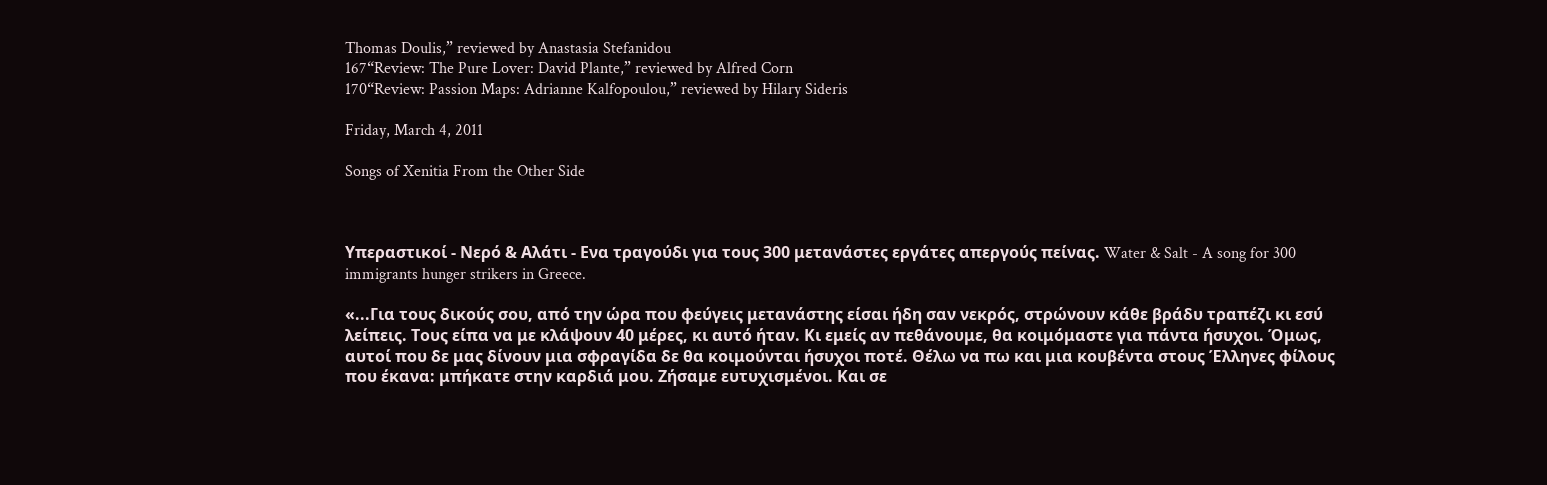Thomas Doulis,” reviewed by Anastasia Stefanidou
167“Review: The Pure Lover: David Plante,” reviewed by Alfred Corn
170“Review: Passion Maps: Adrianne Kalfopoulou,” reviewed by Hilary Sideris

Friday, March 4, 2011

Songs of Xenitia From the Other Side



Υπεραστικοί - Νερό & Αλάτι - Ενα τραγούδι για τους 300 μετανάστες εργάτες απεργούς πείνας. Water & Salt - A song for 300 immigrants hunger strikers in Greece.

«...Για τους δικούς σου, από την ώρα που φεύγεις μετανάστης είσαι ήδη σαν νεκρός, στρώνουν κάθε βράδυ τραπέζι κι εσύ λείπεις. Τους είπα να με κλάψουν 40 μέρες, κι αυτό ήταν. Κι εμείς αν πεθάνουμε, θα κοιμόμαστε για πάντα ήσυχοι. Όμως, αυτοί που δε μας δίνουν μια σφραγίδα δε θα κοιμούνται ήσυχοι ποτέ. Θέλω να πω και μια κουβέντα στους Έλληνες φίλους που έκανα: μπήκατε στην καρδιά μου. Ζήσαμε ευτυχισμένοι. Και σε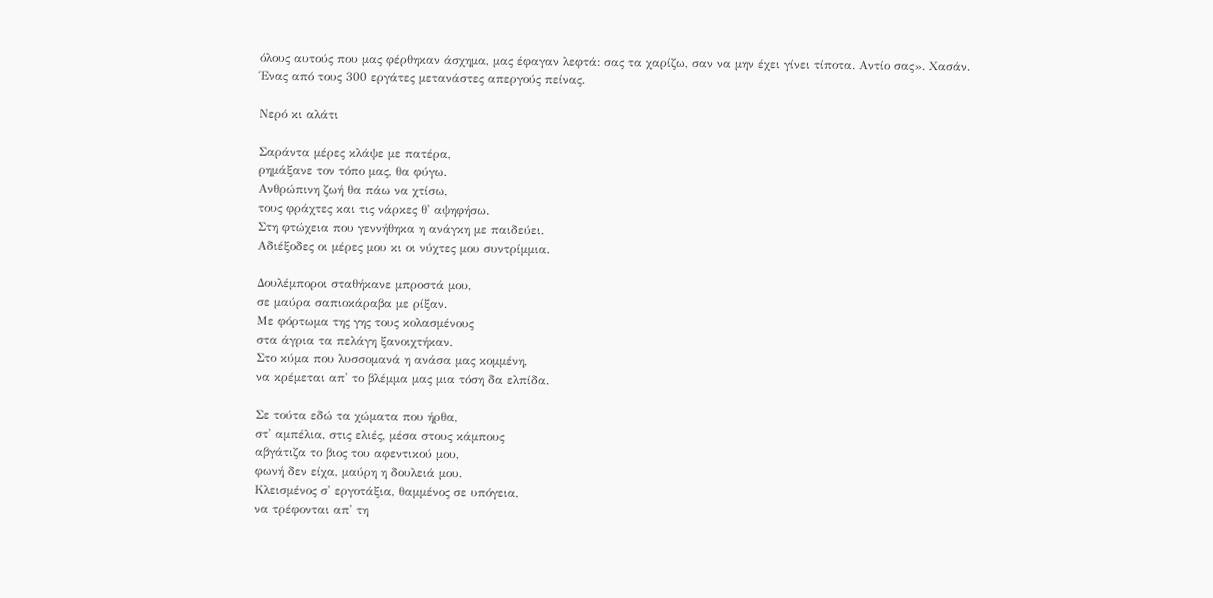όλους αυτούς που μας φέρθηκαν άσχημα, μας έφαγαν λεφτά: σας τα χαρίζω, σαν να μην έχει γίνει τίποτα. Αντίο σας». Χασάν.
Ένας από τους 300 εργάτες μετανάστες απεργούς πείνας.

Νερό κι αλάτι

Σαράντα μέρες κλάψε με πατέρα,
ρημάξανε τον τόπο μας, θα φύγω.
Ανθρώπινη ζωή θα πάω να χτίσω,
τους φράχτες και τις νάρκες θ' αψηφήσω.
Στη φτώχεια που γεννήθηκα η ανάγκη με παιδεύει.
Αδιέξοδες οι μέρες μου κι οι νύχτες μου συντρίμμια.

Δουλέμποροι σταθήκανε μπροστά μου,
σε μαύρα σαπιοκάραβα με ρίξαν.
Με φόρτωμα της γης τους κολασμένους
στα άγρια τα πελάγη ξανοιχτήκαν.
Στο κύμα που λυσσομανά η ανάσα μας κομμένη,
να κρέμεται απ' το βλέμμα μας μια τόση δα ελπίδα.

Σε τούτα εδώ τα χώματα που ήρθα,
στ' αμπέλια, στις ελιές, μέσα στους κάμπους
αβγάτιζα το βιος του αφεντικού μου,
φωνή δεν είχα, μαύρη η δουλειά μου.
Κλεισμένος σ' εργοτάξια, θαμμένος σε υπόγεια,
να τρέφονται απ' τη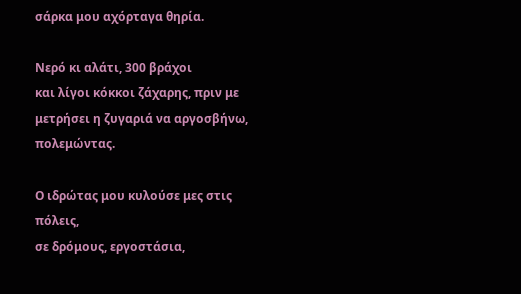σάρκα μου αχόρταγα θηρία.

Νερό κι αλάτι, 300 βράχοι
και λίγοι κόκκοι ζάχαρης, πριν με μετρήσει η ζυγαριά να αργοσβήνω, πολεμώντας.

Ο ιδρώτας μου κυλούσε μες στις πόλεις,
σε δρόμους, εργοστάσια,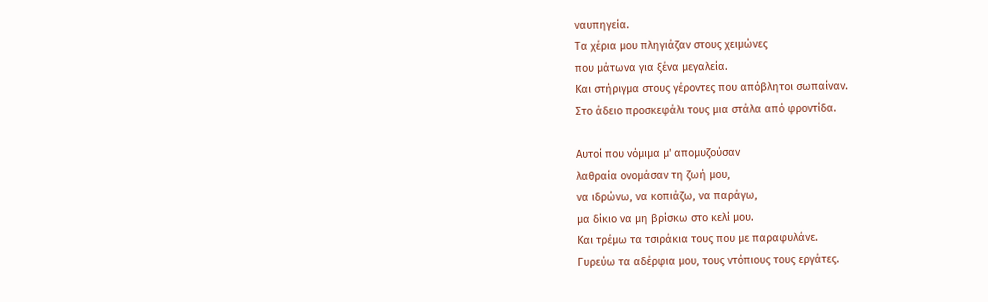ναυπηγεία.
Τα χέρια μου πληγιάζαν στους χειμώνες
που μάτωνα για ξένα μεγαλεία.
Και στήριγμα στους γέροντες που απόβλητοι σωπαίναν.
Στο άδειο προσκεφάλι τους μια στάλα από φροντίδα.

Αυτοί που νόμιμα μ' απομυζούσαν
λαθραία ονομάσαν τη ζωή μου,
να ιδρώνω, να κοπιάζω, να παράγω,
μα δίκιο να μη βρίσκω στο κελί μου.
Και τρέμω τα τσιράκια τους που με παραφυλάνε.
Γυρεύω τα αδέρφια μου, τους ντόπιους τους εργάτες.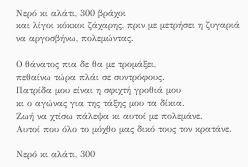Νερό κι αλάτι, 300 βράχοι
και λίγοι κόκκοι ζάχαρης, πριν με μετρήσει η ζυγαριά να αργοσβήνω, πολεμώντας.

Ο θάνατος πια δε θα με τρομάξει,
πεθαίνω τώρα πλάι σε συντρόφους.
Πατρίδα μου είναι η σφιχτή γροθιά μου
κι ο αγώνας για της τάξης μου τα δίκια.
Ζωή να χτίσω πάλεψα κι αυτοί με πολεμάνε.
Αυτοί που όλο το μόχθο μας δικό τους τον κρατάνε.

Νερό κι αλάτι, 300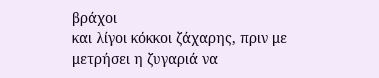βράχοι
και λίγοι κόκκοι ζάχαρης, πριν με μετρήσει η ζυγαριά να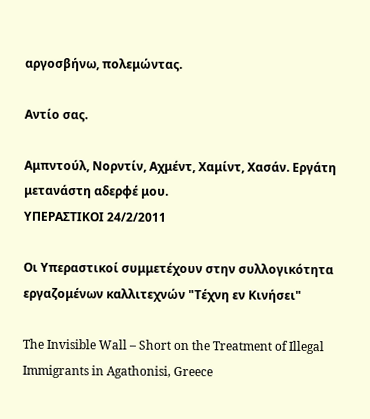αργοσβήνω, πολεμώντας.

Αντίο σας.

Αμπντούλ, Νορντίν, Αχμέντ, Χαμίντ, Χασάν. Εργάτη μετανάστη αδερφέ μου.
ΥΠΕΡΑΣΤΙΚΟΙ 24/2/2011

Οι Υπεραστικοί συμμετέχουν στην συλλογικότητα εργαζομένων καλλιτεχνών "Τέχνη εν Κινήσει"

The Invisible Wall – Short on the Treatment of Illegal Immigrants in Agathonisi, Greece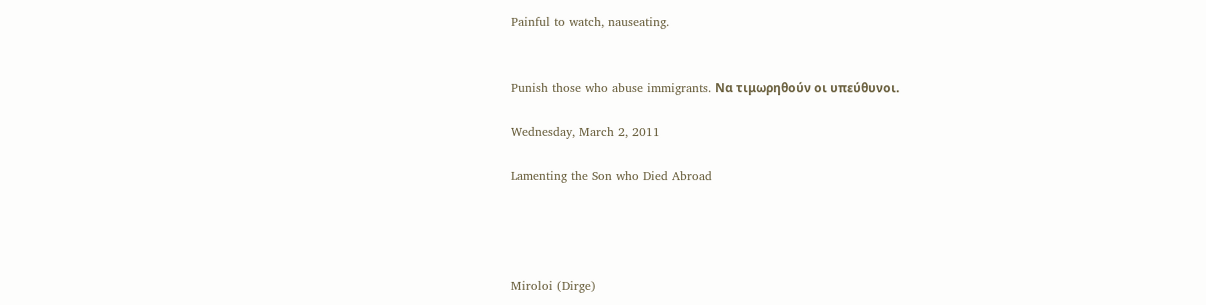Painful to watch, nauseating.


Punish those who abuse immigrants. Να τιμωρηθούν οι υπεύθυνοι.

Wednesday, March 2, 2011

Lamenting the Son who Died Abroad




Miroloi (Dirge)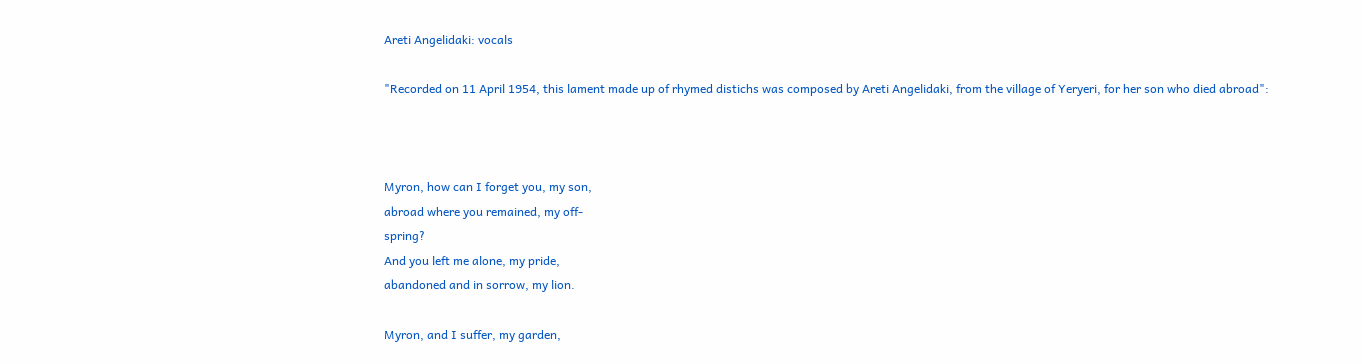Areti Angelidaki: vocals

"Recorded on 11 April 1954, this lament made up of rhymed distichs was composed by Areti Angelidaki, from the village of Yeryeri, for her son who died abroad":



Myron, how can I forget you, my son,
abroad where you remained, my off-
spring?
And you left me alone, my pride,
abandoned and in sorrow, my lion.

Myron, and I suffer, my garden,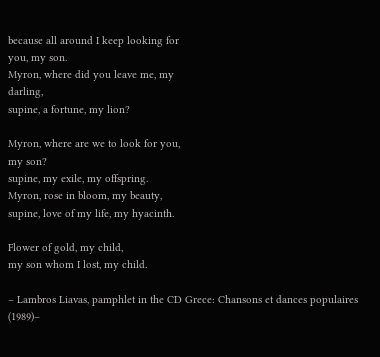because all around I keep looking for
you, my son.
Myron, where did you leave me, my
darling,
supine, a fortune, my lion?

Myron, where are we to look for you,
my son?
supine, my exile, my offspring.
Myron, rose in bloom, my beauty,
supine, love of my life, my hyacinth.

Flower of gold, my child,
my son whom I lost, my child.

– Lambros Liavas, pamphlet in the CD Grece: Chansons et dances populaires (1989)–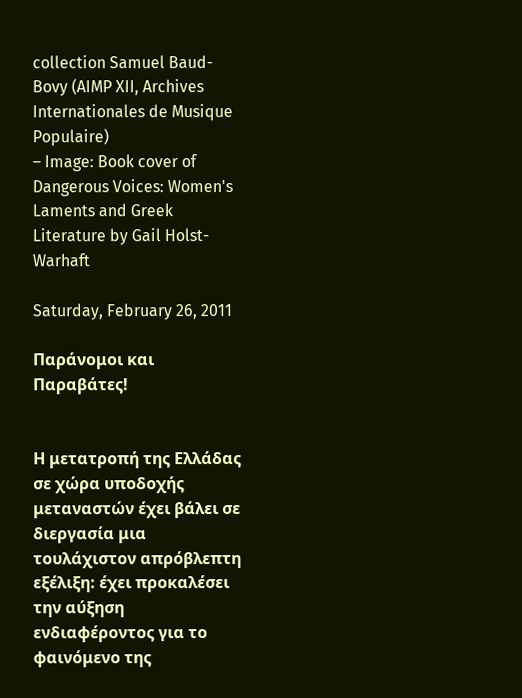collection Samuel Baud-Bovy (AIMP XII, Archives Internationales de Musique Populaire)
– Image: Book cover of Dangerous Voices: Women's Laments and Greek Literature by Gail Holst-Warhaft

Saturday, February 26, 2011

Παράνομοι και Παραβάτες!


Η μετατροπή της Ελλάδας σε χώρα υποδοχής μεταναστών έχει βάλει σε διεργασία μια τουλάχιστον απρόβλεπτη εξέλιξη: έχει προκαλέσει την αύξηση ενδιαφέροντος για το φαινόμενο της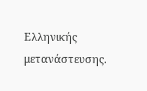Ελληνικής μετανάστευσης.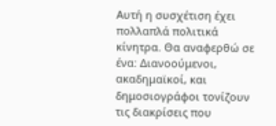Αυτή η συσχέτιση έχει πολλαπλά πολιτικά κίνητρα. Θα αναφερθώ σε ένα: Διανοούμενοι, ακαδημαϊκοί, και δημοσιογράφοι τονίζουν τις διακρίσεις που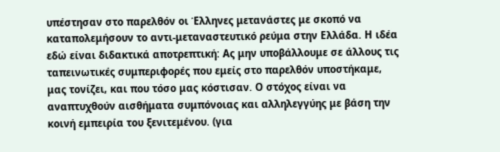υπέστησαν στο παρελθόν οι Έλληνες μετανάστες με σκοπό να καταπολεμήσουν το αντι-μεταναστευτικό ρεύμα στην Ελλάδα. Η ιδέα εδώ είναι διδακτικά αποτρεπτική: Ας μην υποβάλλουμε σε άλλους τις ταπεινωτικές συμπεριφορές που εμείς στο παρελθόν υποστήκαμε, μας τονίζει, και που τόσο μας κόστισαν. Ο στόχος είναι να αναπτυχθούν αισθήματα συμπόνοιας και αλληλεγγύης με βάση την κοινή εμπειρία του ξενιτεμένου. (για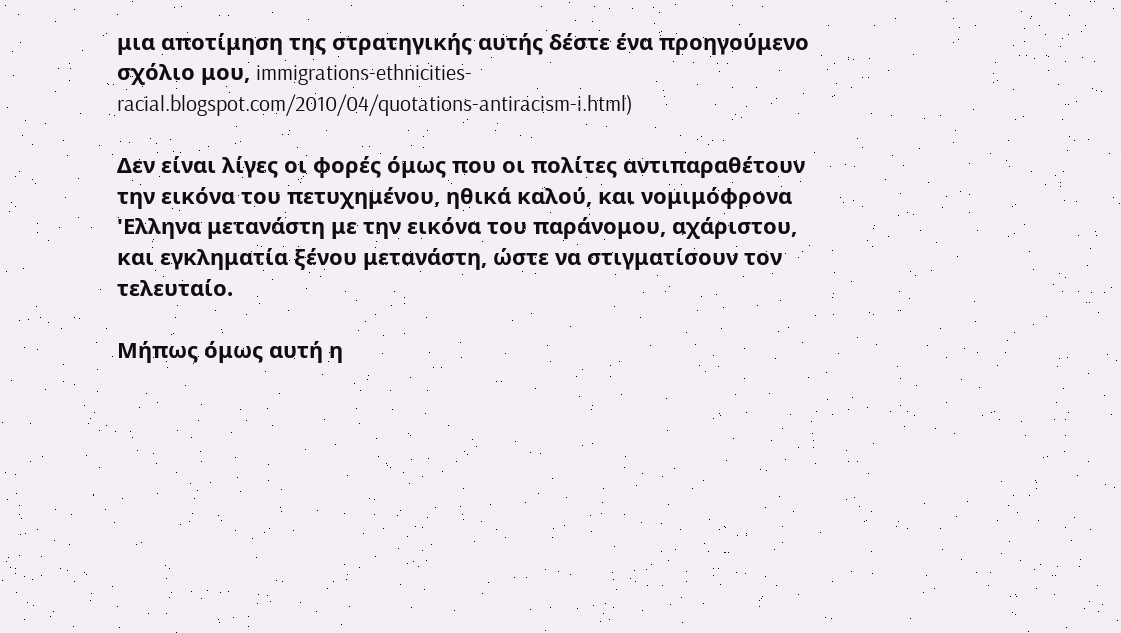μια αποτίμηση της στρατηγικής αυτής δέστε ένα προηγούμενο σχόλιο μου, immigrations-ethnicities-racial.blogspot.com/2010/04/quotations-antiracism-i.html)

Δεν είναι λίγες οι φορές όμως που οι πολίτες αντιπαραθέτουν την εικόνα του πετυχημένου, ηθικά καλού, και νομιμόφρονα 'Ελληνα μετανάστη με την εικόνα του παράνομου, αχάριστου, και εγκληματία ξένου μετανάστη, ώστε να στιγματίσουν τον τελευταίο.

Μήπως όμως αυτή η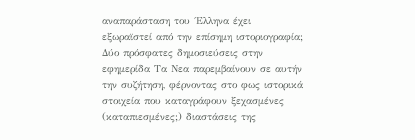αναπαράσταση του ΄Ελληνα έχει εξωραϊστεί από την επίσημη ιστοριογραφία; Δύο πρόσφατες δημοσιεύσεις στην εφημερίδα Τα Νεα παρεμβαίνουν σε αυτήν την συζήτηση, φέρνοντας στο φως ιστορικά στοιχεία που καταγράφουν ξεχασμένες (καταπιεσμένες;) διαστάσεις της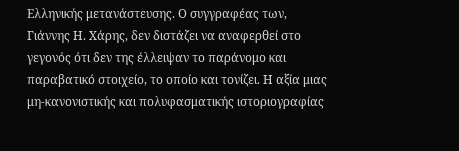Ελληνικής μετανάστευσης. Ο συγγραφέας των, Γιάννης Η. Χάρης, δεν διστάζει να αναφερθεί στο γεγονός ότι δεν της έλλειψαν το παράνομο και παραβατικό στοιχείο, το οποίο και τονίζει. Η αξία μιας μη-κανονιστικής και πολυφασματικής ιστοριογραφίας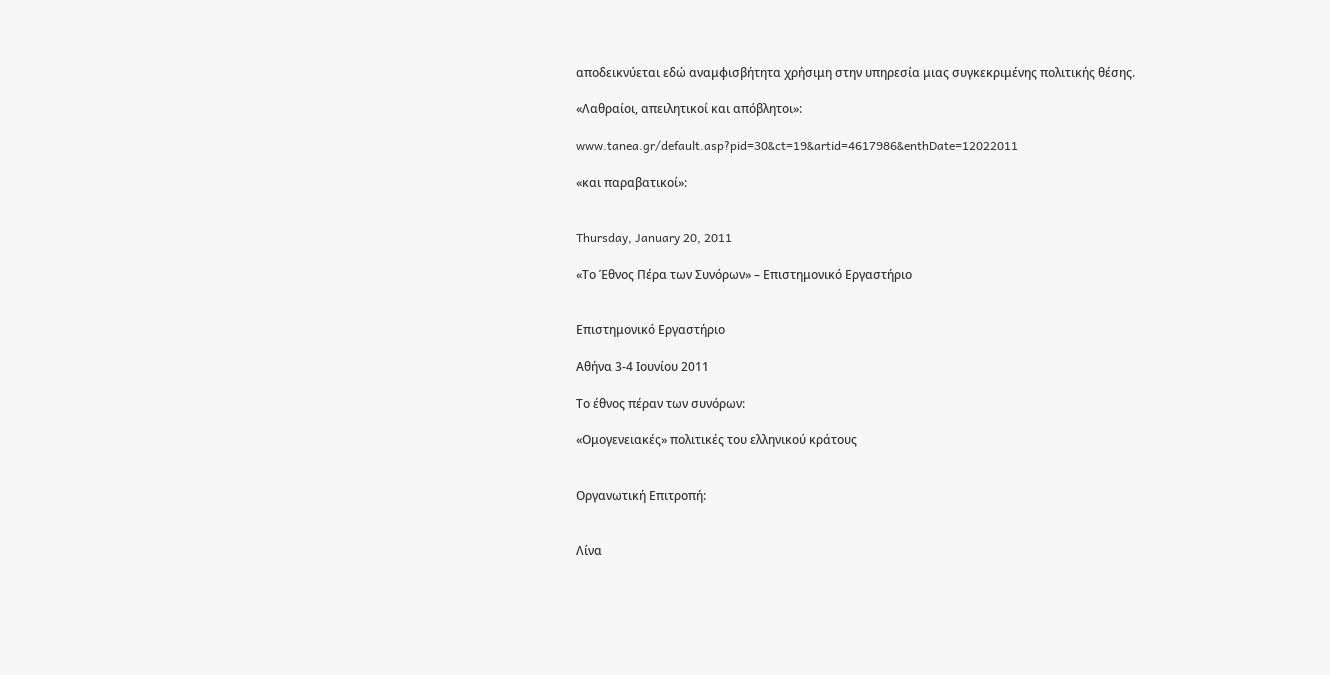αποδεικνύεται εδώ αναμφισβήτητα χρήσιμη στην υπηρεσία μιας συγκεκριμένης πολιτικής θέσης.

«Λαθραίοι, απειλητικοί και απόβλητοι»:

www.tanea.gr/default.asp?pid=30&ct=19&artid=4617986&enthDate=12022011

«και παραβατικοί»:


Thursday, January 20, 2011

«Το Έθνος Πέρα των Συνόρων» – Επιστημονικό Εργαστήριο


Επιστημονικό Εργαστήριο

Αθήνα 3-4 Ιουνίου 2011

Το έθνος πέραν των συνόρων:

«Ομογενειακές» πολιτικές του ελληνικού κράτους


Οργανωτική Επιτροπή:


Λίνα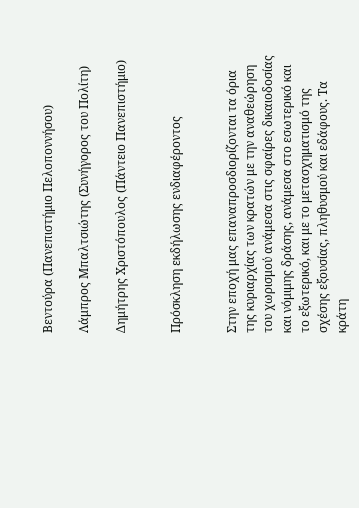Βεντούρα (Πανεπιστήμιο Πελοποννήσου)

Λάμπρος Μπαλτσιώτης (Συνήγορος του Πολίτη)

Δημήτρης Χριστόπουλος (Πάντειο Πανεπιστήμιο)


Πρόσκληση εκδήλωσης ενδιαφέροντος


Στην εποχή μας επαναπροσδιορίζονται τα όρια της κυριαρχίας των κρατών με την αναθεώρηση του χωρισμού ανάμεσα στις σφαίρες δικαιοδοσίας και νόμιμης δράσης, ανάμεσα στο εσωτερικό και το εξωτερικό, και με το μετασχηματισμό της σχέσης εξουσίας, πληθυσμού και εδάφους. Τα κράτη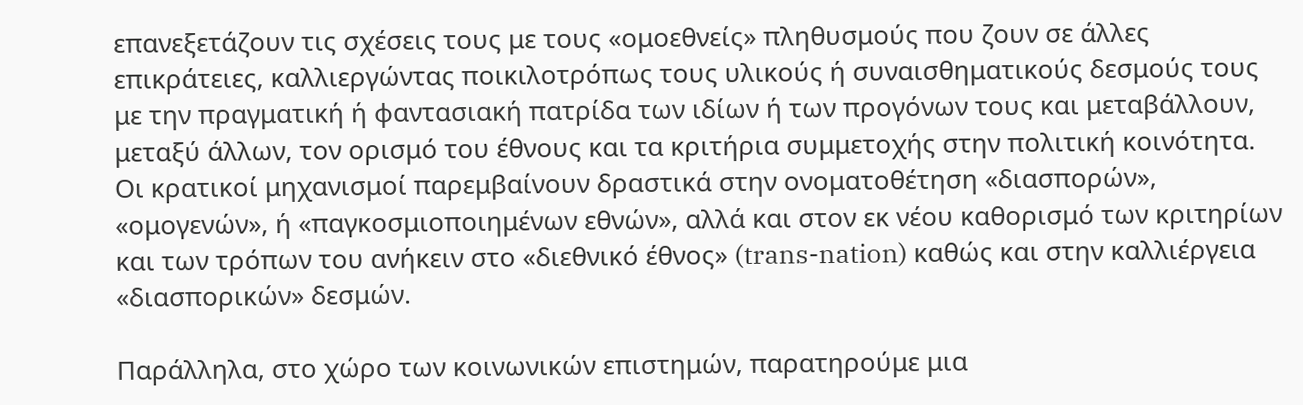επανεξετάζουν τις σχέσεις τους με τους «ομοεθνείς» πληθυσμούς που ζουν σε άλλες επικράτειες, καλλιεργώντας ποικιλοτρόπως τους υλικούς ή συναισθηματικούς δεσμούς τους με την πραγματική ή φαντασιακή πατρίδα των ιδίων ή των προγόνων τους και μεταβάλλουν, μεταξύ άλλων, τον ορισμό του έθνους και τα κριτήρια συμμετοχής στην πολιτική κοινότητα. Οι κρατικοί μηχανισμοί παρεμβαίνουν δραστικά στην ονοματοθέτηση «διασπορών», «ομογενών», ή «παγκοσμιοποιημένων εθνών», αλλά και στον εκ νέου καθορισμό των κριτηρίων και των τρόπων του ανήκειν στο «διεθνικό έθνος» (trans-nation) καθώς και στην καλλιέργεια «διασπορικών» δεσμών.

Παράλληλα, στο χώρο των κοινωνικών επιστημών, παρατηρούμε μια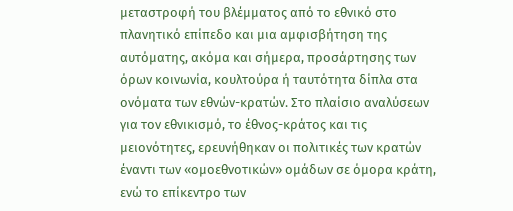μεταστροφή του βλέμματος από το εθνικό στο πλανητικό επίπεδο και μια αμφισβήτηση της αυτόματης, ακόμα και σήμερα, προσάρτησης των όρων κοινωνία, κουλτούρα ή ταυτότητα δίπλα στα ονόματα των εθνών-κρατών. Στο πλαίσιο αναλύσεων για τον εθνικισμό, το έθνος-κράτος και τις μειονότητες, ερευνήθηκαν οι πολιτικές των κρατών έναντι των «ομοεθνοτικών» ομάδων σε όμορα κράτη, ενώ το επίκεντρο των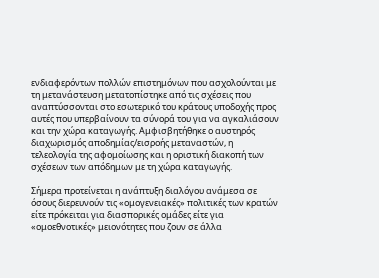ενδιαφερόντων πολλών επιστημόνων που ασχολούνται με τη μετανάστευση μετατοπίστηκε από τις σχέσεις που αναπτύσσονται στο εσωτερικό του κράτους υποδοχής προς αυτές που υπερβαίνουν τα σύνορά του για να αγκαλιάσουν και την χώρα καταγωγής. Αμφισβητήθηκε ο αυστηρός διαχωρισμός αποδημίας/εισροής μεταναστών, η τελεολογία της αφομοίωσης και η οριστική διακοπή των σχέσεων των απόδημων με τη χώρα καταγωγής.

Σήμερα προτείνεται η ανάπτυξη διαλόγου ανάμεσα σε όσους διερευνούν τις «ομογενειακές» πολιτικές των κρατών είτε πρόκειται για διασπορικές ομάδες είτε για «ομοεθνοτικές» μειονότητες που ζουν σε άλλα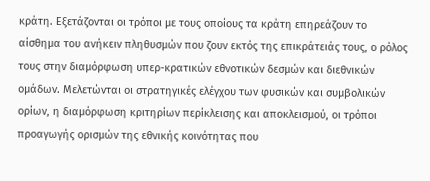κράτη. Εξετάζονται οι τρόποι με τους οποίους τα κράτη επηρεάζουν το αίσθημα του ανήκειν πληθυσμών που ζουν εκτός της επικράτειάς τους, ο ρόλος τους στην διαμόρφωση υπερ-κρατικών εθνοτικών δεσμών και διεθνικών ομάδων. Μελετώνται οι στρατηγικές ελέγχου των φυσικών και συμβολικών ορίων, η διαμόρφωση κριτηρίων περίκλεισης και αποκλεισμού, οι τρόποι προαγωγής ορισμών της εθνικής κοινότητας που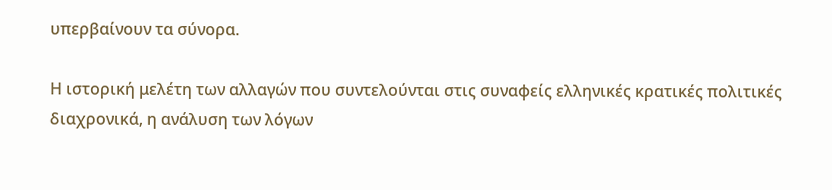υπερβαίνουν τα σύνορα.

Η ιστορική μελέτη των αλλαγών που συντελούνται στις συναφείς ελληνικές κρατικές πολιτικές διαχρονικά, η ανάλυση των λόγων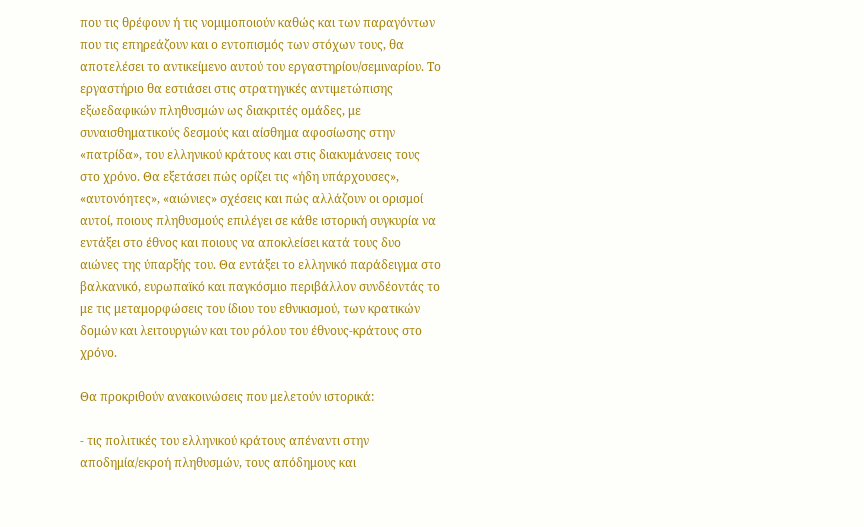που τις θρέφουν ή τις νομιμοποιούν καθώς και των παραγόντων που τις επηρεάζουν και ο εντοπισμός των στόχων τους, θα αποτελέσει το αντικείμενο αυτού του εργαστηρίου/σεμιναρίου. Το εργαστήριο θα εστιάσει στις στρατηγικές αντιμετώπισης εξωεδαφικών πληθυσμών ως διακριτές ομάδες, με συναισθηματικούς δεσμούς και αίσθημα αφοσίωσης στην «πατρίδα», του ελληνικού κράτους και στις διακυμάνσεις τους στο χρόνο. Θα εξετάσει πώς ορίζει τις «ήδη υπάρχουσες», «αυτονόητες», «αιώνιες» σχέσεις και πώς αλλάζουν οι ορισμοί αυτοί, ποιους πληθυσμούς επιλέγει σε κάθε ιστορική συγκυρία να εντάξει στο έθνος και ποιους να αποκλείσει κατά τους δυο αιώνες της ύπαρξής του. Θα εντάξει το ελληνικό παράδειγμα στο βαλκανικό, ευρωπαϊκό και παγκόσμιο περιβάλλον συνδέοντάς το με τις μεταμορφώσεις του ίδιου του εθνικισμού, των κρατικών δομών και λειτουργιών και του ρόλου του έθνους-κράτους στο χρόνο.

Θα προκριθούν ανακοινώσεις που μελετούν ιστορικά:

- τις πολιτικές του ελληνικού κράτους απέναντι στην αποδημία/εκροή πληθυσμών, τους απόδημους και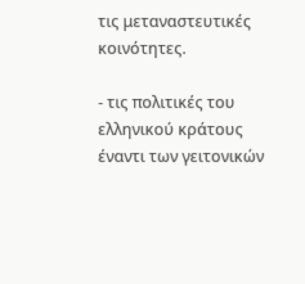τις μεταναστευτικές κοινότητες.

- τις πολιτικές του ελληνικού κράτους έναντι των γειτονικών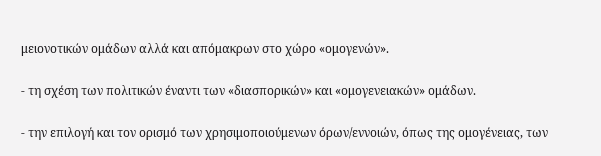μειονοτικών ομάδων αλλά και απόμακρων στο χώρο «ομογενών».

- τη σχέση των πολιτικών έναντι των «διασπορικών» και «ομογενειακών» ομάδων.

- την επιλογή και τον ορισμό των χρησιμοποιούμενων όρων/εννοιών, όπως της ομογένειας, των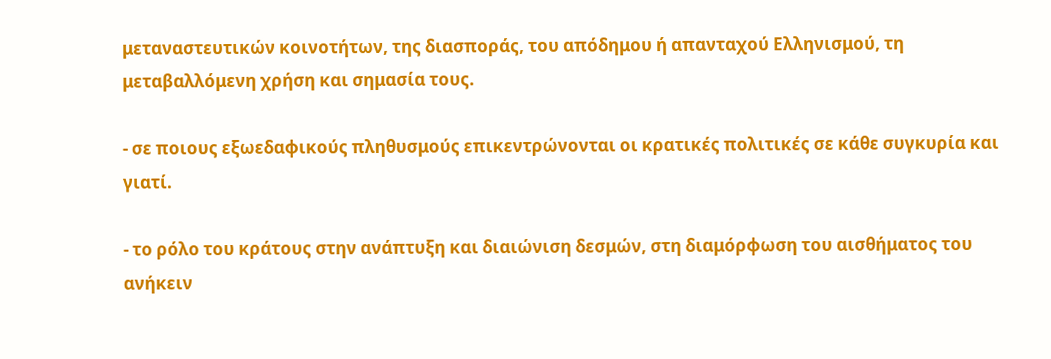μεταναστευτικών κοινοτήτων, της διασποράς, του απόδημου ή απανταχού Ελληνισμού, τη μεταβαλλόμενη χρήση και σημασία τους.

- σε ποιους εξωεδαφικούς πληθυσμούς επικεντρώνονται οι κρατικές πολιτικές σε κάθε συγκυρία και γιατί.

- το ρόλο του κράτους στην ανάπτυξη και διαιώνιση δεσμών, στη διαμόρφωση του αισθήματος του ανήκειν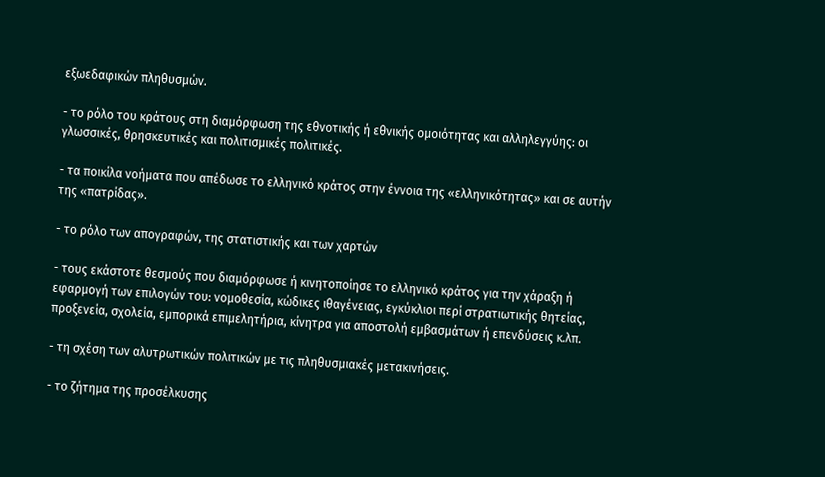εξωεδαφικών πληθυσμών.

- το ρόλο του κράτους στη διαμόρφωση της εθνοτικής ή εθνικής ομοιότητας και αλληλεγγύης: οι γλωσσικές, θρησκευτικές και πολιτισμικές πολιτικές.

- τα ποικίλα νοήματα που απέδωσε το ελληνικό κράτος στην έννοια της «ελληνικότητας» και σε αυτήν της «πατρίδας».

- το ρόλο των απογραφών, της στατιστικής και των χαρτών

- τους εκάστοτε θεσμούς που διαμόρφωσε ή κινητοποίησε το ελληνικό κράτος για την χάραξη ή εφαρμογή των επιλογών του: νομοθεσία, κώδικες ιθαγένειας, εγκύκλιοι περί στρατιωτικής θητείας, προξενεία, σχολεία, εμπορικά επιμελητήρια, κίνητρα για αποστολή εμβασμάτων ή επενδύσεις κ.λπ.

- τη σχέση των αλυτρωτικών πολιτικών με τις πληθυσμιακές μετακινήσεις.

- το ζήτημα της προσέλκυσης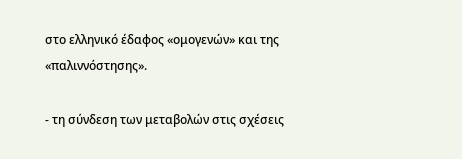στο ελληνικό έδαφος «ομογενών» και της «παλιννόστησης».

- τη σύνδεση των μεταβολών στις σχέσεις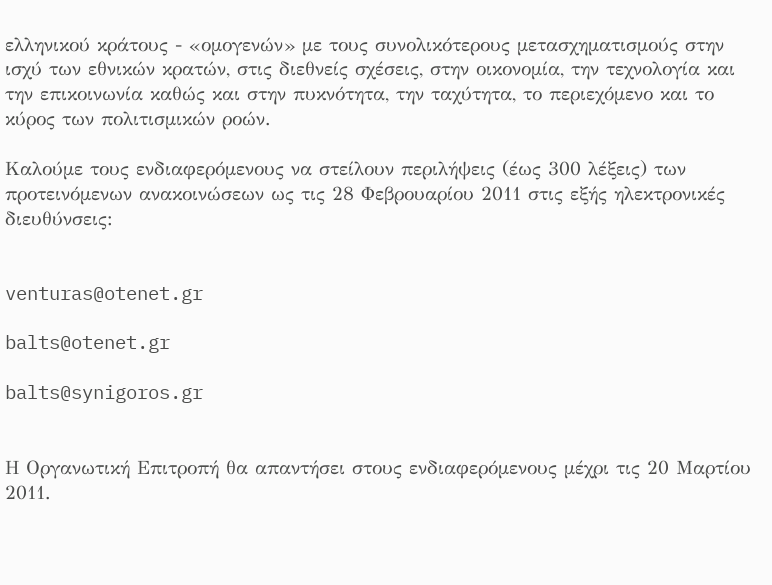ελληνικού κράτους - «ομογενών» με τους συνολικότερους μετασχηματισμούς στην ισχύ των εθνικών κρατών, στις διεθνείς σχέσεις, στην οικονομία, την τεχνολογία και την επικοινωνία καθώς και στην πυκνότητα, την ταχύτητα, το περιεχόμενο και το κύρος των πολιτισμικών ροών.

Καλούμε τους ενδιαφερόμενους να στείλουν περιλήψεις (έως 300 λέξεις) των προτεινόμενων ανακοινώσεων ως τις 28 Φεβρουαρίου 2011 στις εξής ηλεκτρονικές διευθύνσεις:


venturas@otenet.gr

balts@otenet.gr

balts@synigoros.gr


Η Οργανωτική Επιτροπή θα απαντήσει στους ενδιαφερόμενους μέχρι τις 20 Μαρτίου 2011.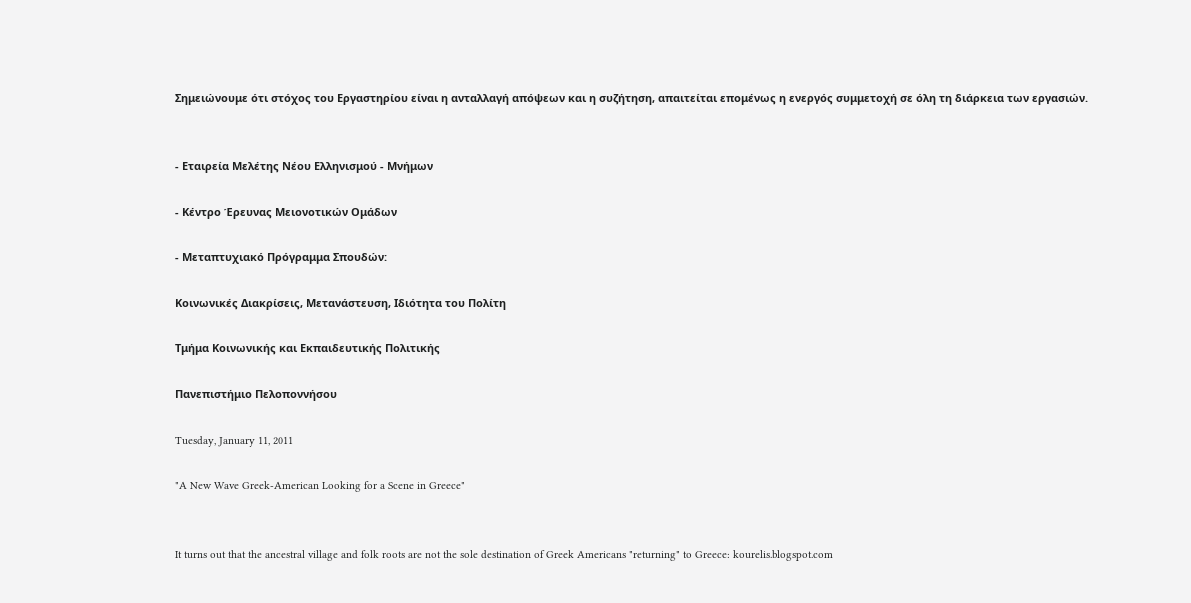Σημειώνουμε ότι στόχος του Εργαστηρίου είναι η ανταλλαγή απόψεων και η συζήτηση, απαιτείται επομένως η ενεργός συμμετοχή σε όλη τη διάρκεια των εργασιών.


- Εταιρεία Μελέτης Νέου Ελληνισμού - Μνήμων

- Κέντρο Έρευνας Μειονοτικών Ομάδων

- Μεταπτυχιακό Πρόγραμμα Σπουδών:

Κοινωνικές Διακρίσεις, Μετανάστευση, Ιδιότητα του Πολίτη

Τμήμα Κοινωνικής και Εκπαιδευτικής Πολιτικής

Πανεπιστήμιο Πελοποννήσου

Tuesday, January 11, 2011

"A New Wave Greek-American Looking for a Scene in Greece"


It turns out that the ancestral village and folk roots are not the sole destination of Greek Americans "returning" to Greece: kourelis.blogspot.com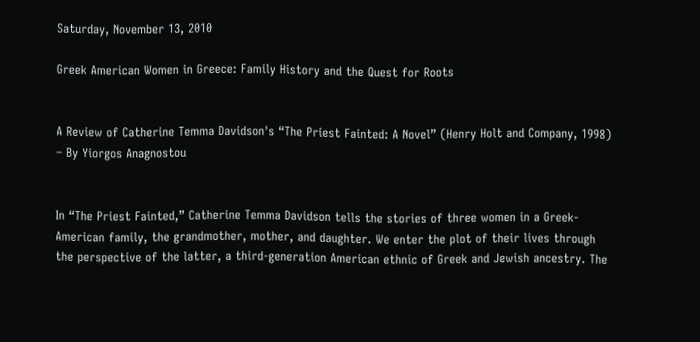Saturday, November 13, 2010

Greek American Women in Greece: Family History and the Quest for Roots


A Review of Catherine Temma Davidson's “The Priest Fainted: A Novel” (Henry Holt and Company, 1998) – By Yiorgos Anagnostou


In “The Priest Fainted,” Catherine Temma Davidson tells the stories of three women in a Greek-American family, the grandmother, mother, and daughter. We enter the plot of their lives through the perspective of the latter, a third-generation American ethnic of Greek and Jewish ancestry. The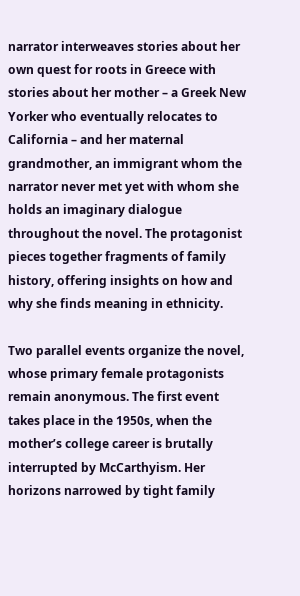narrator interweaves stories about her own quest for roots in Greece with stories about her mother – a Greek New Yorker who eventually relocates to California – and her maternal grandmother, an immigrant whom the narrator never met yet with whom she holds an imaginary dialogue throughout the novel. The protagonist pieces together fragments of family history, offering insights on how and why she finds meaning in ethnicity.

Two parallel events organize the novel, whose primary female protagonists remain anonymous. The first event takes place in the 1950s, when the mother’s college career is brutally interrupted by McCarthyism. Her horizons narrowed by tight family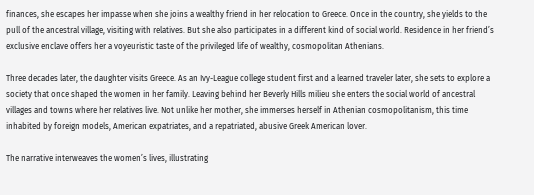finances, she escapes her impasse when she joins a wealthy friend in her relocation to Greece. Once in the country, she yields to the pull of the ancestral village, visiting with relatives. But she also participates in a different kind of social world. Residence in her friend’s exclusive enclave offers her a voyeuristic taste of the privileged life of wealthy, cosmopolitan Athenians.

Three decades later, the daughter visits Greece. As an Ivy-League college student first and a learned traveler later, she sets to explore a society that once shaped the women in her family. Leaving behind her Beverly Hills milieu she enters the social world of ancestral villages and towns where her relatives live. Not unlike her mother, she immerses herself in Athenian cosmopolitanism, this time inhabited by foreign models, American expatriates, and a repatriated, abusive Greek American lover.

The narrative interweaves the women’s lives, illustrating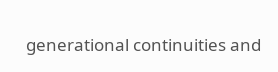generational continuities and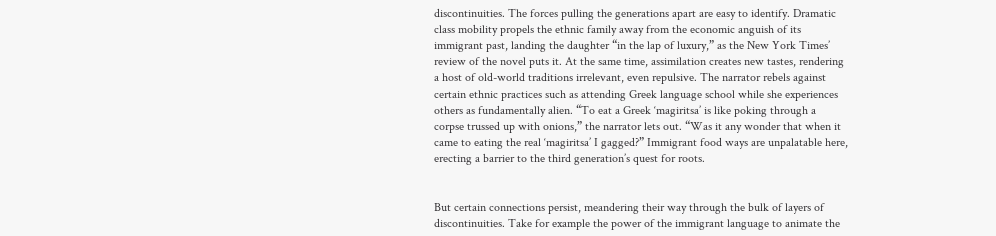discontinuities. The forces pulling the generations apart are easy to identify. Dramatic class mobility propels the ethnic family away from the economic anguish of its immigrant past, landing the daughter “in the lap of luxury,” as the New York Times’ review of the novel puts it. At the same time, assimilation creates new tastes, rendering a host of old-world traditions irrelevant, even repulsive. The narrator rebels against certain ethnic practices such as attending Greek language school while she experiences others as fundamentally alien. “To eat a Greek ‘magiritsa’ is like poking through a corpse trussed up with onions,” the narrator lets out. “Was it any wonder that when it came to eating the real ‘magiritsa’ I gagged?” Immigrant food ways are unpalatable here, erecting a barrier to the third generation’s quest for roots.


But certain connections persist, meandering their way through the bulk of layers of discontinuities. Take for example the power of the immigrant language to animate the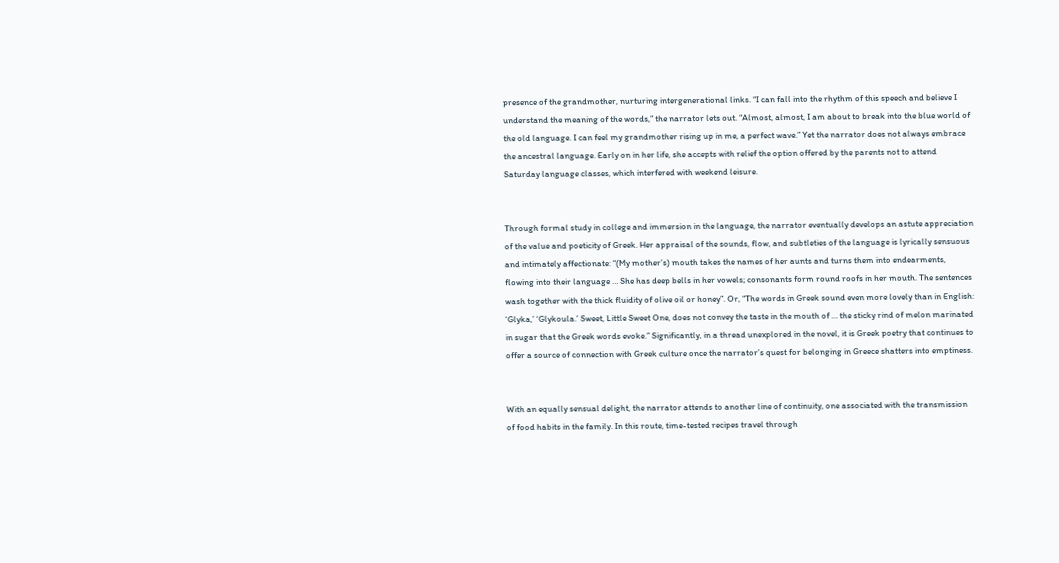presence of the grandmother, nurturing intergenerational links. “I can fall into the rhythm of this speech and believe I understand the meaning of the words,” the narrator lets out. “Almost, almost, I am about to break into the blue world of the old language. I can feel my grandmother rising up in me, a perfect wave.” Yet the narrator does not always embrace the ancestral language. Early on in her life, she accepts with relief the option offered by the parents not to attend Saturday language classes, which interfered with weekend leisure.


Through formal study in college and immersion in the language, the narrator eventually develops an astute appreciation of the value and poeticity of Greek. Her appraisal of the sounds, flow, and subtleties of the language is lyrically sensuous and intimately affectionate: “(My mother’s) mouth takes the names of her aunts and turns them into endearments, flowing into their language … She has deep bells in her vowels; consonants form round roofs in her mouth. The sentences wash together with the thick fluidity of olive oil or honey”. Or, “The words in Greek sound even more lovely than in English: ‘Glyka,’ ‘Glykoula.’ Sweet, Little Sweet One, does not convey the taste in the mouth of … the sticky rind of melon marinated in sugar that the Greek words evoke.” Significantly, in a thread unexplored in the novel, it is Greek poetry that continues to offer a source of connection with Greek culture once the narrator’s quest for belonging in Greece shatters into emptiness.


With an equally sensual delight, the narrator attends to another line of continuity, one associated with the transmission of food habits in the family. In this route, time-tested recipes travel through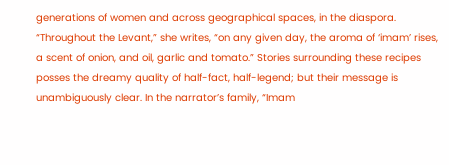generations of women and across geographical spaces, in the diaspora. “Throughout the Levant,” she writes, “on any given day, the aroma of ‘imam’ rises, a scent of onion, and oil, garlic and tomato.” Stories surrounding these recipes posses the dreamy quality of half-fact, half-legend; but their message is unambiguously clear. In the narrator’s family, “Imam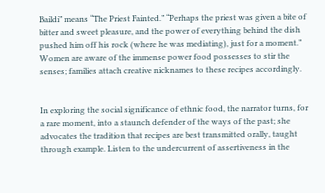Baildi” means “The Priest Fainted.” “Perhaps the priest was given a bite of bitter and sweet pleasure, and the power of everything behind the dish pushed him off his rock (where he was mediating), just for a moment.” Women are aware of the immense power food possesses to stir the senses; families attach creative nicknames to these recipes accordingly.


In exploring the social significance of ethnic food, the narrator turns, for a rare moment, into a staunch defender of the ways of the past; she advocates the tradition that recipes are best transmitted orally, taught through example. Listen to the undercurrent of assertiveness in the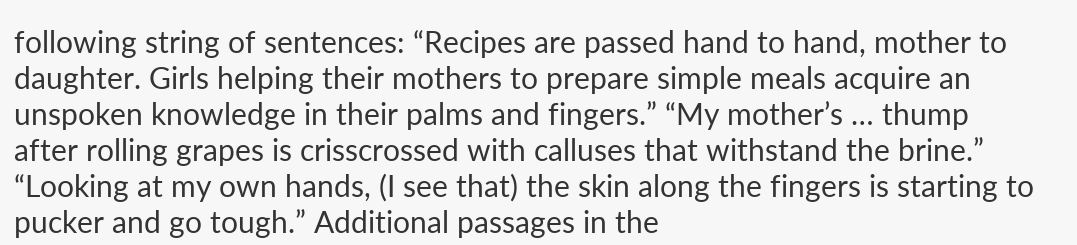following string of sentences: “Recipes are passed hand to hand, mother to daughter. Girls helping their mothers to prepare simple meals acquire an unspoken knowledge in their palms and fingers.” “My mother’s … thump after rolling grapes is crisscrossed with calluses that withstand the brine.” “Looking at my own hands, (I see that) the skin along the fingers is starting to pucker and go tough.” Additional passages in the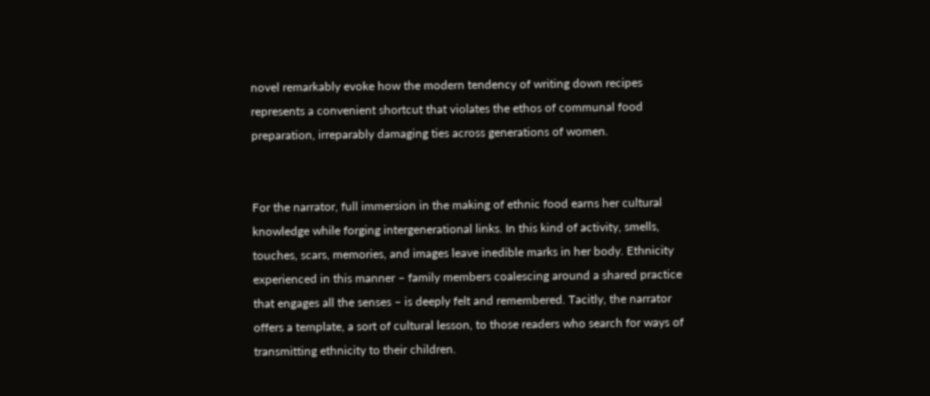novel remarkably evoke how the modern tendency of writing down recipes represents a convenient shortcut that violates the ethos of communal food preparation, irreparably damaging ties across generations of women.


For the narrator, full immersion in the making of ethnic food earns her cultural knowledge while forging intergenerational links. In this kind of activity, smells, touches, scars, memories, and images leave inedible marks in her body. Ethnicity experienced in this manner – family members coalescing around a shared practice that engages all the senses – is deeply felt and remembered. Tacitly, the narrator offers a template, a sort of cultural lesson, to those readers who search for ways of transmitting ethnicity to their children.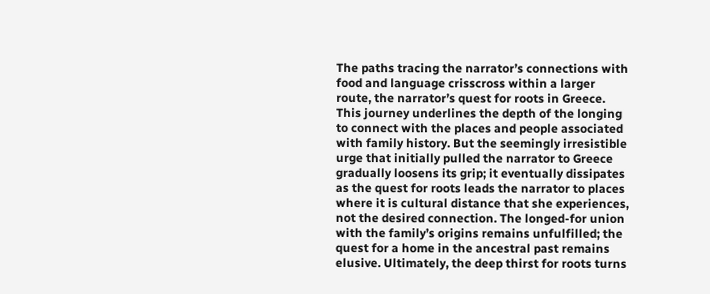The paths tracing the narrator’s connections with food and language crisscross within a larger route, the narrator’s quest for roots in Greece. This journey underlines the depth of the longing to connect with the places and people associated with family history. But the seemingly irresistible urge that initially pulled the narrator to Greece gradually loosens its grip; it eventually dissipates as the quest for roots leads the narrator to places where it is cultural distance that she experiences, not the desired connection. The longed-for union with the family’s origins remains unfulfilled; the quest for a home in the ancestral past remains elusive. Ultimately, the deep thirst for roots turns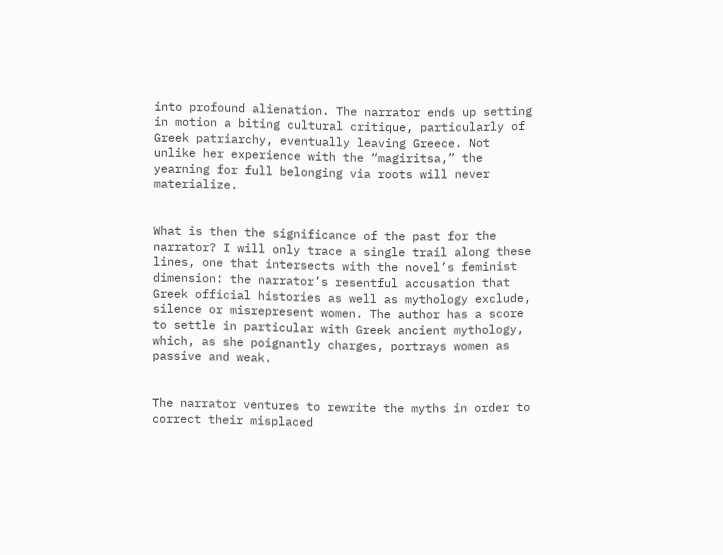into profound alienation. The narrator ends up setting in motion a biting cultural critique, particularly of Greek patriarchy, eventually leaving Greece. Not unlike her experience with the “magiritsa,” the yearning for full belonging via roots will never materialize.


What is then the significance of the past for the narrator? I will only trace a single trail along these lines, one that intersects with the novel’s feminist dimension: the narrator’s resentful accusation that Greek official histories as well as mythology exclude, silence or misrepresent women. The author has a score to settle in particular with Greek ancient mythology, which, as she poignantly charges, portrays women as passive and weak.


The narrator ventures to rewrite the myths in order to correct their misplaced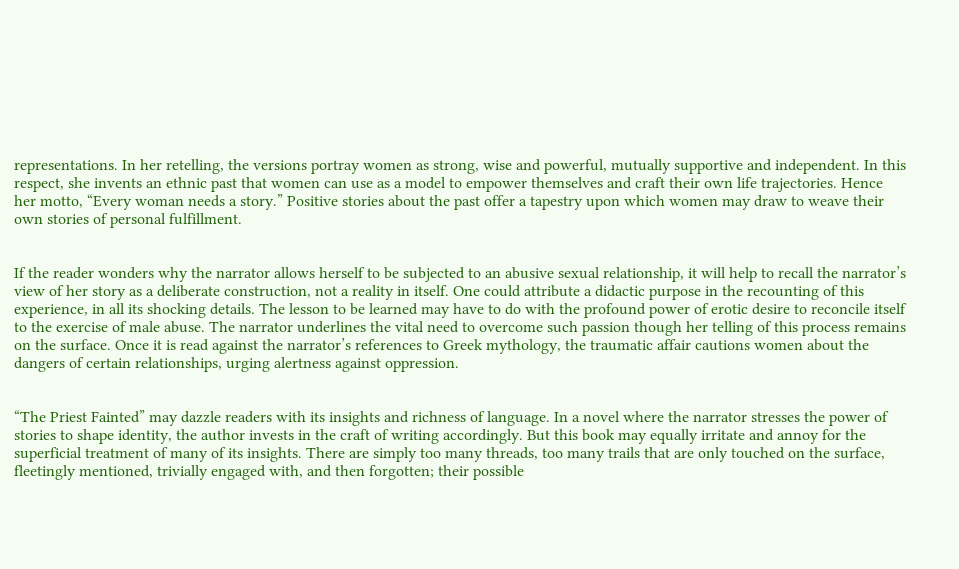representations. In her retelling, the versions portray women as strong, wise and powerful, mutually supportive and independent. In this respect, she invents an ethnic past that women can use as a model to empower themselves and craft their own life trajectories. Hence her motto, “Every woman needs a story.” Positive stories about the past offer a tapestry upon which women may draw to weave their own stories of personal fulfillment.


If the reader wonders why the narrator allows herself to be subjected to an abusive sexual relationship, it will help to recall the narrator’s view of her story as a deliberate construction, not a reality in itself. One could attribute a didactic purpose in the recounting of this experience, in all its shocking details. The lesson to be learned may have to do with the profound power of erotic desire to reconcile itself to the exercise of male abuse. The narrator underlines the vital need to overcome such passion though her telling of this process remains on the surface. Once it is read against the narrator’s references to Greek mythology, the traumatic affair cautions women about the dangers of certain relationships, urging alertness against oppression.


“The Priest Fainted” may dazzle readers with its insights and richness of language. In a novel where the narrator stresses the power of stories to shape identity, the author invests in the craft of writing accordingly. But this book may equally irritate and annoy for the superficial treatment of many of its insights. There are simply too many threads, too many trails that are only touched on the surface, fleetingly mentioned, trivially engaged with, and then forgotten; their possible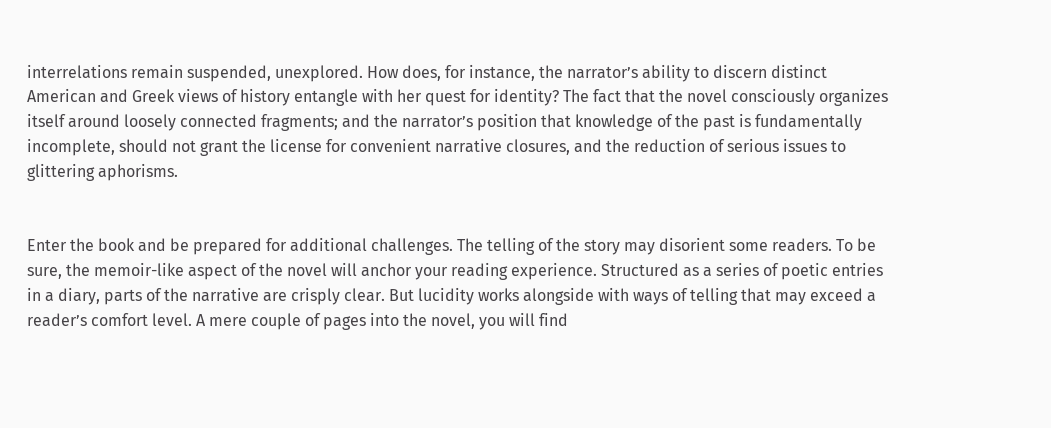interrelations remain suspended, unexplored. How does, for instance, the narrator’s ability to discern distinct American and Greek views of history entangle with her quest for identity? The fact that the novel consciously organizes itself around loosely connected fragments; and the narrator’s position that knowledge of the past is fundamentally incomplete, should not grant the license for convenient narrative closures, and the reduction of serious issues to glittering aphorisms.


Enter the book and be prepared for additional challenges. The telling of the story may disorient some readers. To be sure, the memoir-like aspect of the novel will anchor your reading experience. Structured as a series of poetic entries in a diary, parts of the narrative are crisply clear. But lucidity works alongside with ways of telling that may exceed a reader’s comfort level. A mere couple of pages into the novel, you will find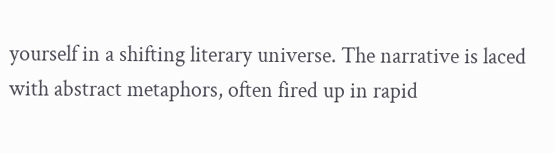yourself in a shifting literary universe. The narrative is laced with abstract metaphors, often fired up in rapid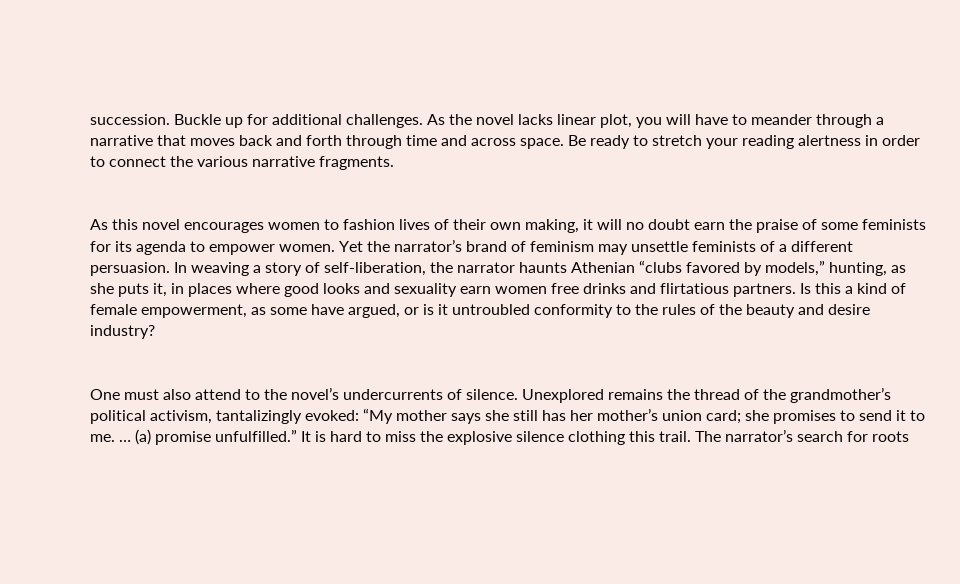succession. Buckle up for additional challenges. As the novel lacks linear plot, you will have to meander through a narrative that moves back and forth through time and across space. Be ready to stretch your reading alertness in order to connect the various narrative fragments.


As this novel encourages women to fashion lives of their own making, it will no doubt earn the praise of some feminists for its agenda to empower women. Yet the narrator’s brand of feminism may unsettle feminists of a different persuasion. In weaving a story of self-liberation, the narrator haunts Athenian “clubs favored by models,” hunting, as she puts it, in places where good looks and sexuality earn women free drinks and flirtatious partners. Is this a kind of female empowerment, as some have argued, or is it untroubled conformity to the rules of the beauty and desire industry?


One must also attend to the novel’s undercurrents of silence. Unexplored remains the thread of the grandmother’s political activism, tantalizingly evoked: “My mother says she still has her mother’s union card; she promises to send it to me. … (a) promise unfulfilled.” It is hard to miss the explosive silence clothing this trail. The narrator’s search for roots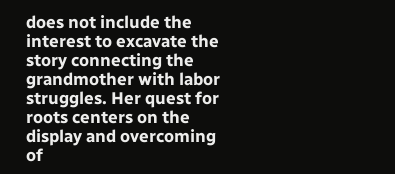does not include the interest to excavate the story connecting the grandmother with labor struggles. Her quest for roots centers on the display and overcoming of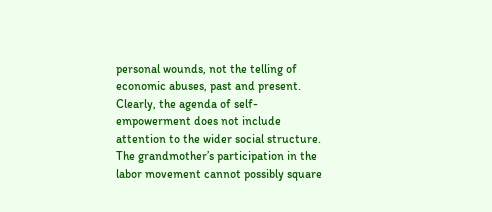personal wounds, not the telling of economic abuses, past and present. Clearly, the agenda of self-empowerment does not include attention to the wider social structure. The grandmother’s participation in the labor movement cannot possibly square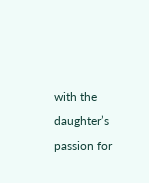with the daughter’s passion for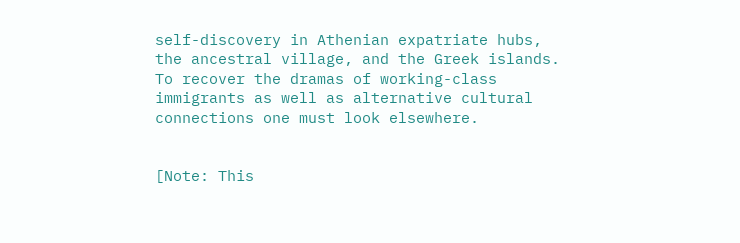self-discovery in Athenian expatriate hubs, the ancestral village, and the Greek islands. To recover the dramas of working-class immigrants as well as alternative cultural connections one must look elsewhere.


[Note: This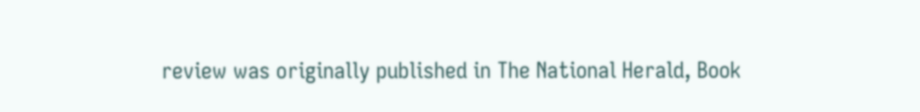review was originally published in The National Herald, Book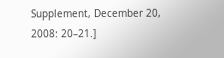Supplement, December 20, 2008: 20–21.]